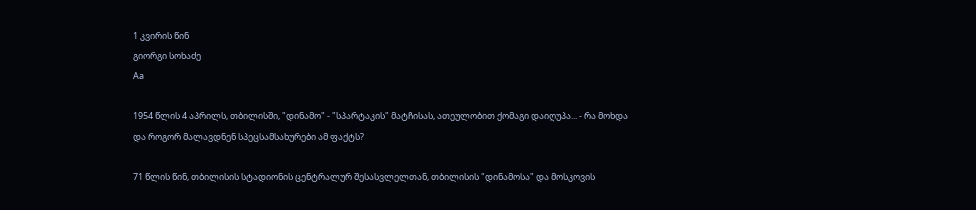1 კვირის წინ
გიორგი სოხაძე
Aa

1954 წლის 4 აპრილს, თბილისში, "დინამო" - "სპარტაკის" მატჩისას, ათეულობით ქომაგი დაიღუპა... - რა მოხდა და როგორ მალავდნენ სპეცსამსახურები ამ ფაქტს?

71 წლის წინ, თბილისის სტადიონის ცენტრალურ შესასვლელთან, თბილისის "დინამოსა" და მოსკოვის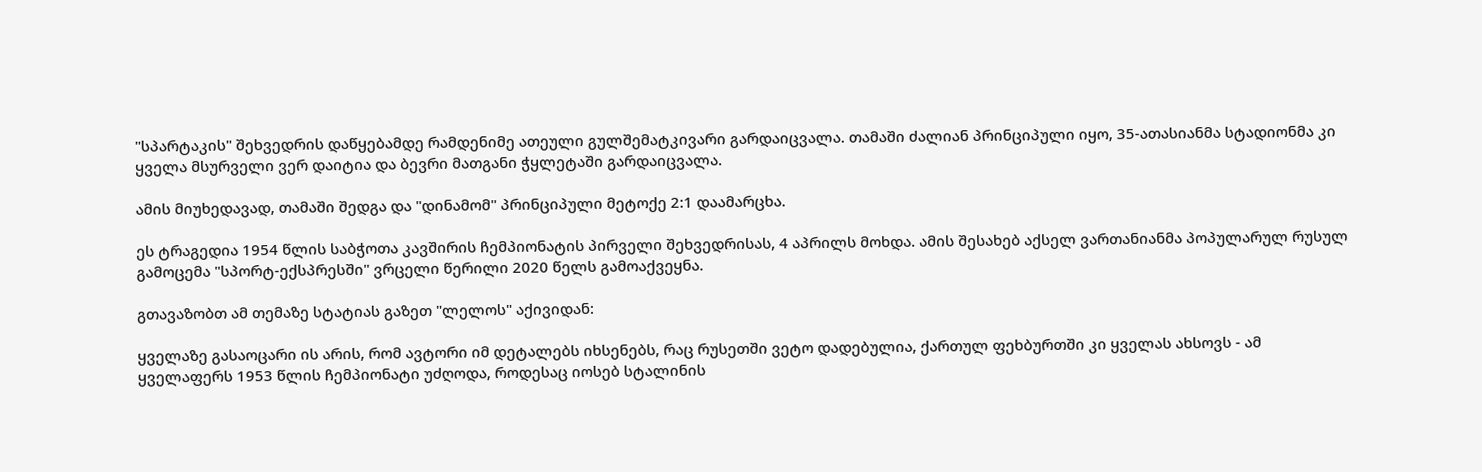"სპარტაკის" შეხვედრის დაწყებამდე რამდენიმე ათეული გულშემატკივარი გარდაიცვალა. თამაში ძალიან პრინციპული იყო, 35-ათასიანმა სტადიონმა კი ყველა მსურველი ვერ დაიტია და ბევრი მათგანი ჭყლეტაში გარდაიცვალა.

ამის მიუხედავად, თამაში შედგა და "დინამომ" პრინციპული მეტოქე 2:1 დაამარცხა.

ეს ტრაგედია 1954 წლის საბჭოთა კავშირის ჩემპიონატის პირველი შეხვედრისას, 4 აპრილს მოხდა. ამის შესახებ აქსელ ვართანიანმა პოპულარულ რუსულ გამოცემა "სპორტ-ექსპრესში" ვრცელი წერილი 2020 წელს გამოაქვეყნა.

გთავაზობთ ამ თემაზე სტატიას გაზეთ "ლელოს" აქივიდან:

ყველაზე გასაოცარი ის არის, რომ ავტორი იმ დეტალებს იხსენებს, რაც რუსეთში ვეტო დადებულია, ქართულ ფეხბურთში კი ყველას ახსოვს - ამ ყველაფერს 1953 წლის ჩემპიონატი უძღოდა, როდესაც იოსებ სტალინის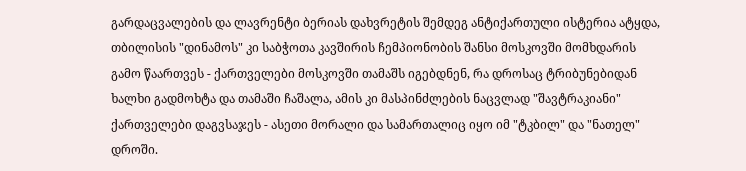გარდაცვალების და ლავრენტი ბერიას დახვრეტის შემდეგ ანტიქართული ისტერია ატყდა, თბილისის "დინამოს" კი საბჭოთა კავშირის ჩემპიონობის შანსი მოსკოვში მომხდარის გამო წაართვეს - ქართველები მოსკოვში თამაშს იგებდნენ, რა დროსაც ტრიბუნებიდან ხალხი გადმოხტა და თამაში ჩაშალა, ამის კი მასპინძლების ნაცვლად "შავტრაკიანი" ქართველები დაგვსაჯეს - ასეთი მორალი და სამართალიც იყო იმ "ტკბილ" და "ნათელ" დროში.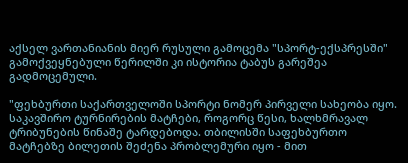აქსელ ვართანიანის მიერ რუსული გამოცემა "სპორტ-ექსპრესში" გამოქვეყნებული წერილში კი ისტორია ტაბუს გარეშეა გადმოცემული.

"ფეხბურთი საქართველოში სპორტი ნომერ პირველი სახეობა იყო. საკავშირო ტურნირების მატჩები, როგორც წესი, ხალხმრავალ ტრიბუნების წინაშე ტარდებოდა. თბილისში საფეხბურთო მატჩებზე ბილეთის შეძენა პრობლემური იყო - მით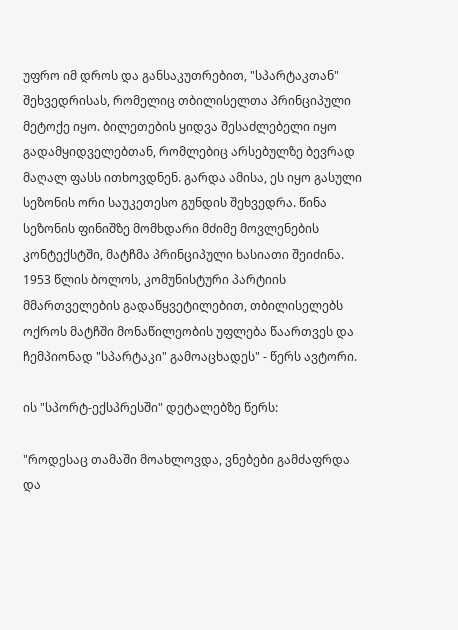უფრო იმ დროს და განსაკუთრებით, "სპარტაკთან" შეხვედრისას, რომელიც თბილისელთა პრინციპული მეტოქე იყო. ბილეთების ყიდვა შესაძლებელი იყო გადამყიდველებთან, რომლებიც არსებულზე ბევრად მაღალ ფასს ითხოვდნენ. გარდა ამისა, ეს იყო გასული სეზონის ორი საუკეთესო გუნდის შეხვედრა. წინა სეზონის ფინიშზე მომხდარი მძიმე მოვლენების კონტექსტში, მატჩმა პრინციპული ხასიათი შეიძინა. 1953 წლის ბოლოს, კომუნისტური პარტიის მმართველების გადაწყვეტილებით, თბილისელებს ოქროს მატჩში მონაწილეობის უფლება წაართვეს და ჩემპიონად "სპარტაკი" გამოაცხადეს" - წერს ავტორი.

ის "სპორტ-ექსპრესში" დეტალებზე წერს:

"როდესაც თამაში მოახლოვდა, ვნებები გამძაფრდა და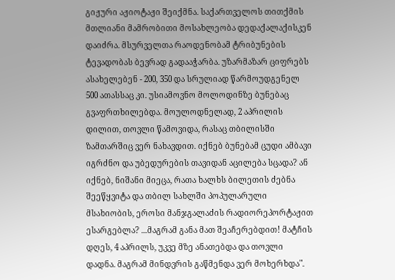გიჟური აჟიოტაჟი შეიქმნა. საქართველოს თითქმის მთლიანი მამრობითი მოსახლეობა დედაქალაქისკენ დაიძრა. მსურველთა რაოდენობამ ტრიბუნების ტევადობას ბევრად გადააჭარბა. უზარმაზარ ციფრებს ასახელებენ - 200, 350 და სრულიად წარმოუდგენელ 500 ათასსაც კი. უსიამოვნო მოლოდინზე ბუნებაც გვაფრთხილებდა. მოულოდნელად, 2 აპრილის დილით, თოვლი წამოვიდა, რასაც თბილისში ზამთარშიც ვერ ნახავდით. იქნებ ბუნებამ ცუდი ამბავი იგრძნო და უბედურების თავიდან აცილება სცადა? ან იქნებ, ნიშანი მიეცა, რათა ხალხს ბილეთის ძებნა შეეწყვიტა და თბილ სახლში პოპულარული მსახიობის, ეროსი მანჯგალაძის რადიორეპორტაჟით ესარგებლა? ...მაგრამ განა მათ შეაჩერებდით! მატჩის დღეს, 4 აპრილს, უკვე მზე ანათებდა და თოვლი დადნა. მაგრამ მინდვრის გაწმენდა ვერ მოხერხდა".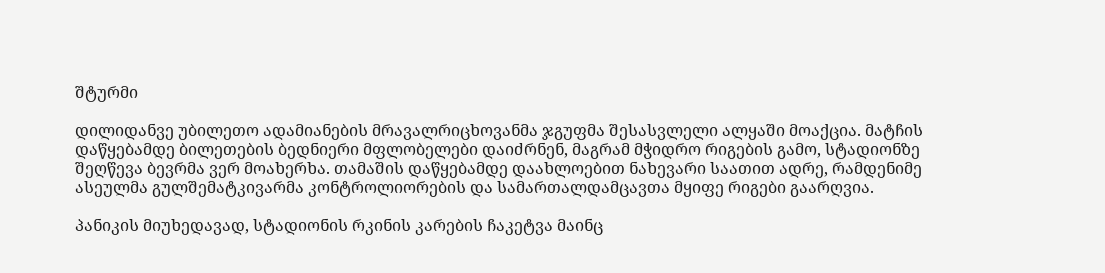შტურმი

დილიდანვე უბილეთო ადამიანების მრავალრიცხოვანმა ჯგუფმა შესასვლელი ალყაში მოაქცია. მატჩის დაწყებამდე ბილეთების ბედნიერი მფლობელები დაიძრნენ, მაგრამ მჭიდრო რიგების გამო, სტადიონზე შეღწევა ბევრმა ვერ მოახერხა. თამაშის დაწყებამდე დაახლოებით ნახევარი საათით ადრე, რამდენიმე ასეულმა გულშემატკივარმა კონტროლიორების და სამართალდამცავთა მყიფე რიგები გაარღვია.

პანიკის მიუხედავად, სტადიონის რკინის კარების ჩაკეტვა მაინც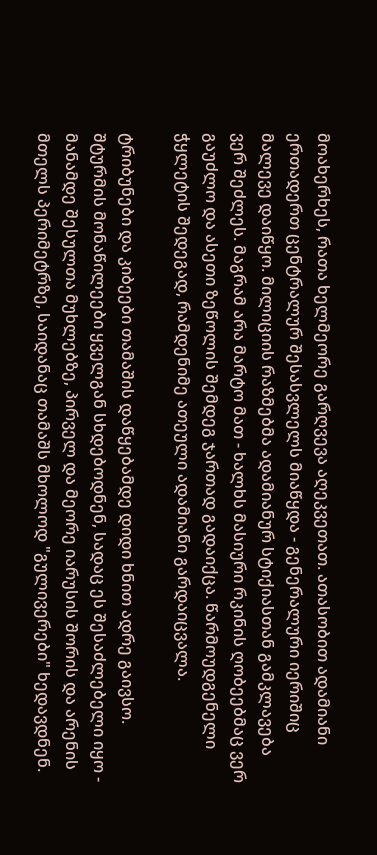მოახერხეს, რათა ხელმეორე გარღვევა აღეკვეთათ. ათასობით ადამიანი ერთადერთ ცენტრალურ შესასვლელს მიაწყდა - გენერალური იერიშიც მალევე დაიწყო. მილიციის რაზმებმა ადამიანურ სტიქიასთან გამკლავება ვერ შეძლეს. მაგრამ არა მარტო მათ - ხალხს მასიური რკინის ღობეებმაც ვერ გაუძლო და ასეთი ზეწოლის შემდეგ ჯართად გადაიქცა. წარმოუდგენელი ჭყლეტის შედეგად, რამდენიმე ათეული ადამიანი გარდაიცვალა.

ტრიბუნები და კიბეები თამაშის დაწყებამდე დიდი ხნით ადრე გაივსო. შტურმის მონაწილეები ყველგან სხდებოდნენ, სადაც ეს შესაძლებელი იყო - მანამდე შესულთა მუხლებზე, პირველ და მეორე იარუსის შორის და არენის მთელს პერიმეტრზე, საიდანაც თამაშს მხოლოდ "გულივერები" ხედავდნენ.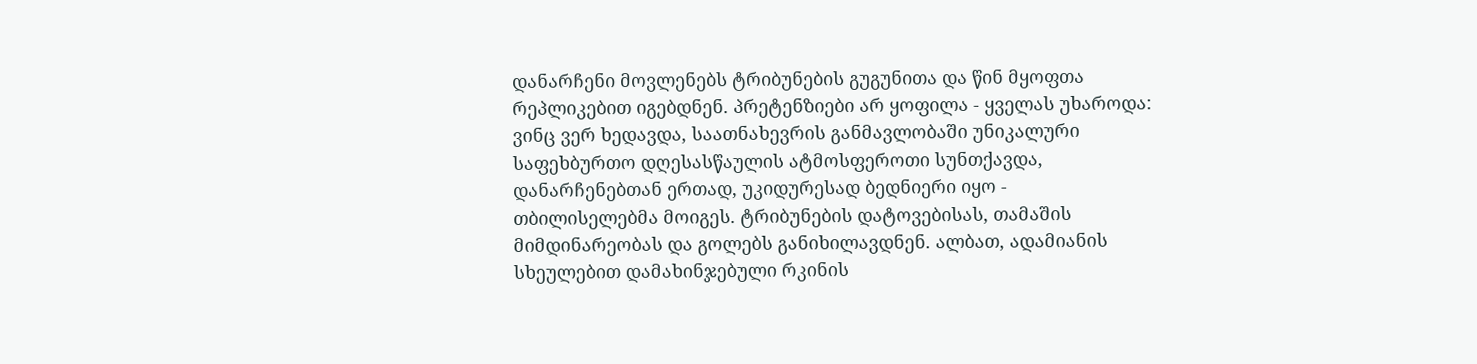დანარჩენი მოვლენებს ტრიბუნების გუგუნითა და წინ მყოფთა რეპლიკებით იგებდნენ. პრეტენზიები არ ყოფილა - ყველას უხაროდა: ვინც ვერ ხედავდა, საათნახევრის განმავლობაში უნიკალური საფეხბურთო დღესასწაულის ატმოსფეროთი სუნთქავდა, დანარჩენებთან ერთად, უკიდურესად ბედნიერი იყო - თბილისელებმა მოიგეს. ტრიბუნების დატოვებისას, თამაშის მიმდინარეობას და გოლებს განიხილავდნენ. ალბათ, ადამიანის სხეულებით დამახინჯებული რკინის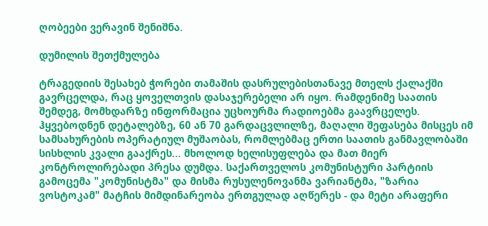ღობეები ვერავინ შენიშნა.

დუმილის შეთქმულება

ტრაგედიის შესახებ ჭორები თამაშის დასრულებისთანავე მთელს ქალაქში გავრცელდა, რაც ყოველთვის დასაჯერებელი არ იყო. რამდენიმე საათის შემდეგ, მომხდარზე ინფორმაცია უცხოურმა რადიოებმა გაავრცელეს. ჰყვებოდნენ დეტალებზე, 60 ან 70 გარდაცვლილზე, მაღალი შეფასება მისცეს იმ სამსახურების ოპერატიულ მუშაობას, რომლებმაც ერთი საათის განმავლობაში სისხლის კვალი გააქრეს... მხოლოდ ხელისუფლება და მათ მიერ კონტროლირებადი პრესა დუმდა. საქართველოს კომუნისტური პარტიის გამოცემა "კომუნისტმა" და მისმა რუსულენოვანმა ვარიანტმა, "ზარია ვოსტოკამ" მატჩის მიმდინარეობა ერთგულად აღწერეს - და მეტი არაფერი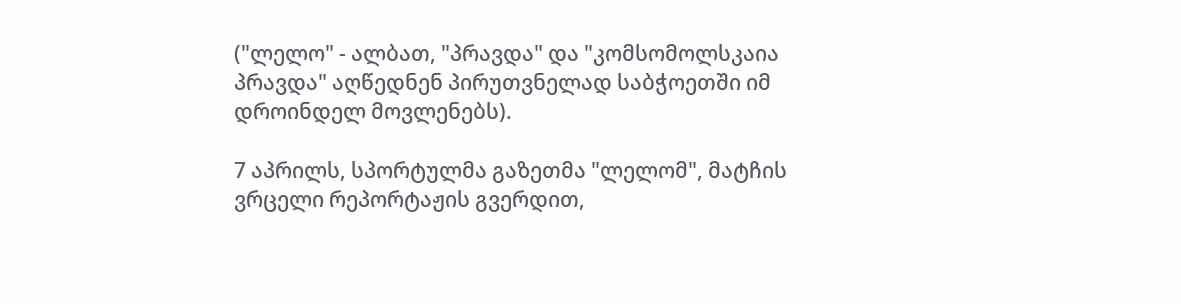("ლელო" - ალბათ, "პრავდა" და "კომსომოლსკაია პრავდა" აღწედნენ პირუთვნელად საბჭოეთში იმ დროინდელ მოვლენებს).

7 აპრილს, სპორტულმა გაზეთმა "ლელომ", მატჩის ვრცელი რეპორტაჟის გვერდით,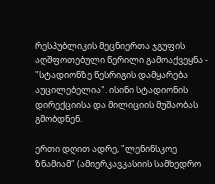რესპუბლიკის მეცნიერთა ჯგუფის აღშფოთებული წერილი გამოაქვეყნა - "სტადიონზე წესრიგის დამყარება აუცილებელია". ისინი სტადიონის დირექციისა და მილიციის მუშაობას გმობდნენ.

ერთი დღით ადრე, "ლენინსკოე ზნამიამ" (ამიერკავკასიის სამხედრო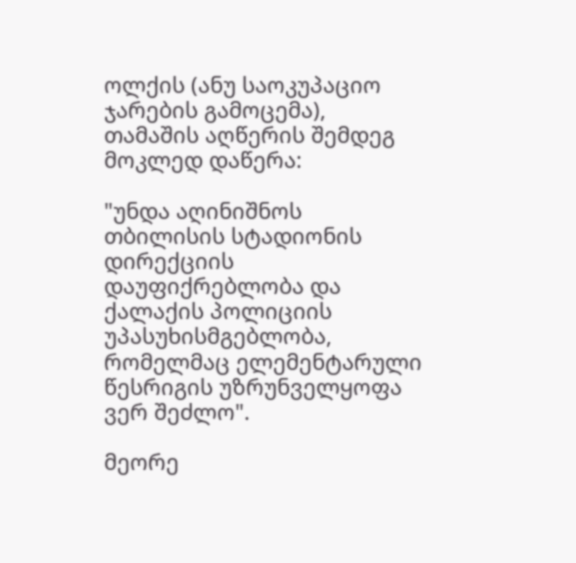ოლქის (ანუ საოკუპაციო ჯარების გამოცემა), თამაშის აღწერის შემდეგ მოკლედ დაწერა:

"უნდა აღინიშნოს თბილისის სტადიონის დირექციის დაუფიქრებლობა და ქალაქის პოლიციის უპასუხისმგებლობა, რომელმაც ელემენტარული წესრიგის უზრუნველყოფა ვერ შეძლო".

მეორე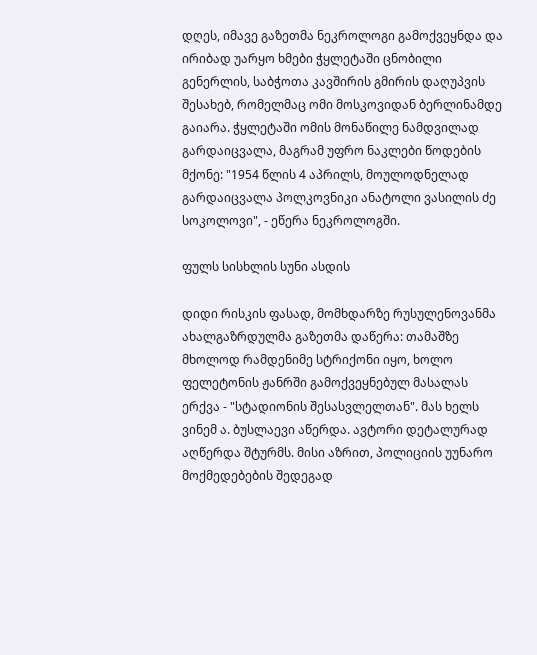დღეს, იმავე გაზეთმა ნეკროლოგი გამოქვეყნდა და ირიბად უარყო ხმები ჭყლეტაში ცნობილი გენერლის, საბჭოთა კავშირის გმირის დაღუპვის შესახებ, რომელმაც ომი მოსკოვიდან ბერლინამდე გაიარა. ჭყლეტაში ომის მონაწილე ნამდვილად გარდაიცვალა, მაგრამ უფრო ნაკლები წოდების მქონე: "1954 წლის 4 აპრილს, მოულოდნელად გარდაიცვალა პოლკოვნიკი ანატოლი ვასილის ძე სოკოლოვი", - ეწერა ნეკროლოგში.

ფულს სისხლის სუნი ასდის

დიდი რისკის ფასად, მომხდარზე რუსულენოვანმა ახალგაზრდულმა გაზეთმა დაწერა: თამაშზე მხოლოდ რამდენიმე სტრიქონი იყო, ხოლო ფელეტონის ჟანრში გამოქვეყნებულ მასალას ერქვა - "სტადიონის შესასვლელთან". მას ხელს ვინემ ა. ბუსლაევი აწერდა. ავტორი დეტალურად აღწერდა შტურმს. მისი აზრით, პოლიციის უუნარო მოქმედებების შედეგად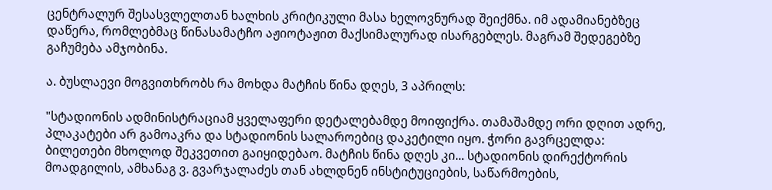ცენტრალურ შესასვლელთან ხალხის კრიტიკული მასა ხელოვნურად შეიქმნა. იმ ადამიანებზეც დაწერა, რომლებმაც წინასამატჩო აჟიოტაჟით მაქსიმალურად ისარგებლეს. მაგრამ შედეგებზე გაჩუმება ამჯობინა.

ა. ბუსლაევი მოგვითხრობს რა მოხდა მატჩის წინა დღეს, 3 აპრილს:

"სტადიონის ადმინისტრაციამ ყველაფერი დეტალებამდე მოიფიქრა. თამაშამდე ორი დღით ადრე, პლაკატები არ გამოაკრა და სტადიონის სალაროებიც დაკეტილი იყო. ჭორი გავრცელდა: ბილეთები მხოლოდ შეკვეთით გაიყიდებაო. მატჩის წინა დღეს კი... სტადიონის დირექტორის მოადგილის, ამხანაგ ვ. გვარჯალაძეს თან ახლდნენ ინსტიტუციების, საწარმოების,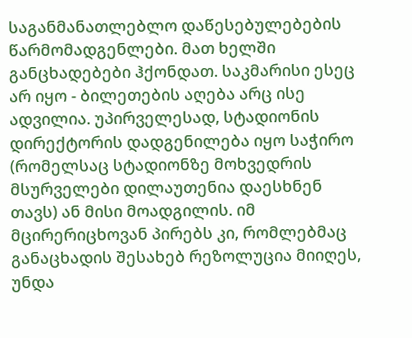საგანმანათლებლო დაწესებულებების წარმომადგენლები. მათ ხელში განცხადებები ჰქონდათ. საკმარისი ესეც არ იყო - ბილეთების აღება არც ისე ადვილია. უპირველესად, სტადიონის დირექტორის დადგენილება იყო საჭირო (რომელსაც სტადიონზე მოხვედრის მსურველები დილაუთენია დაესხნენ თავს) ან მისი მოადგილის. იმ მცირერიცხოვან პირებს კი, რომლებმაც განაცხადის შესახებ რეზოლუცია მიიღეს, უნდა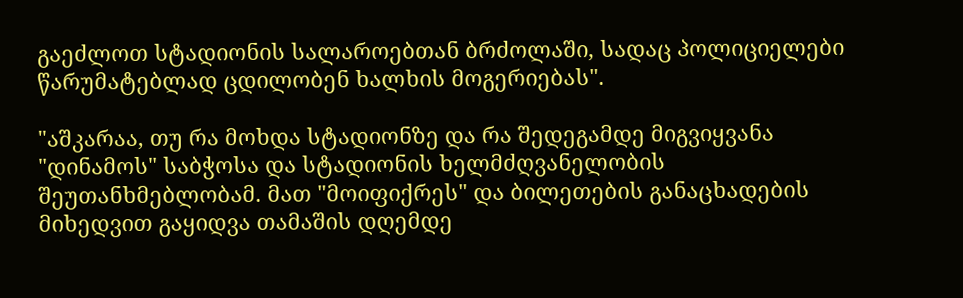გაეძლოთ სტადიონის სალაროებთან ბრძოლაში, სადაც პოლიციელები წარუმატებლად ცდილობენ ხალხის მოგერიებას".

"აშკარაა, თუ რა მოხდა სტადიონზე და რა შედეგამდე მიგვიყვანა "დინამოს" საბჭოსა და სტადიონის ხელმძღვანელობის შეუთანხმებლობამ. მათ "მოიფიქრეს" და ბილეთების განაცხადების მიხედვით გაყიდვა თამაშის დღემდე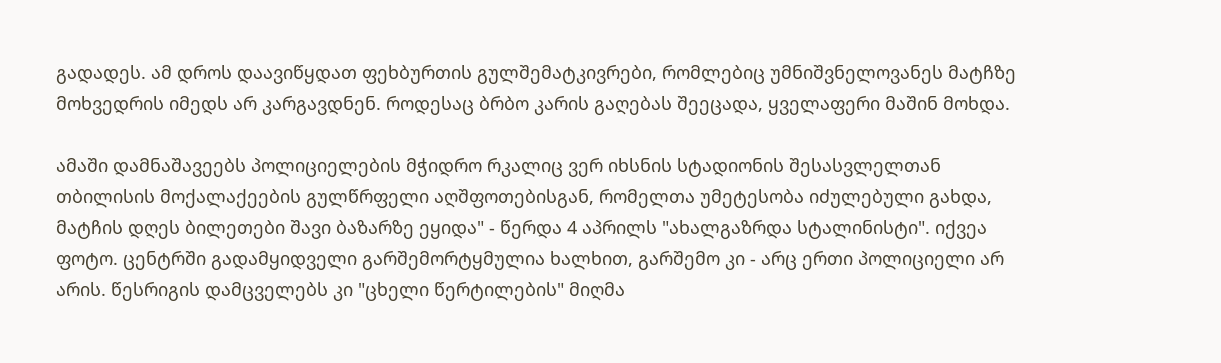გადადეს. ამ დროს დაავიწყდათ ფეხბურთის გულშემატკივრები, რომლებიც უმნიშვნელოვანეს მატჩზე მოხვედრის იმედს არ კარგავდნენ. როდესაც ბრბო კარის გაღებას შეეცადა, ყველაფერი მაშინ მოხდა.

ამაში დამნაშავეებს პოლიციელების მჭიდრო რკალიც ვერ იხსნის სტადიონის შესასვლელთან თბილისის მოქალაქეების გულწრფელი აღშფოთებისგან, რომელთა უმეტესობა იძულებული გახდა, მატჩის დღეს ბილეთები შავი ბაზარზე ეყიდა" - წერდა 4 აპრილს "ახალგაზრდა სტალინისტი". იქვეა ფოტო. ცენტრში გადამყიდველი გარშემორტყმულია ხალხით, გარშემო კი - არც ერთი პოლიციელი არ არის. წესრიგის დამცველებს კი "ცხელი წერტილების" მიღმა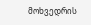მოხვედრის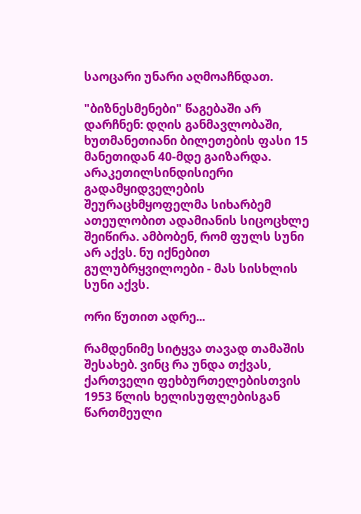საოცარი უნარი აღმოაჩნდათ.

"ბიზნესმენები" წაგებაში არ დარჩნენ: დღის განმავლობაში, ხუთმანეთიანი ბილეთების ფასი 15 მანეთიდან 40-მდე გაიზარდა. არაკეთილსინდისიერი გადამყიდველების შეურაცხმყოფელმა სიხარბემ ათეულობით ადამიანის სიცოცხლე შეიწირა. ამბობენ, რომ ფულს სუნი არ აქვს. ნუ იქნებით გულუბრყვილოები - მას სისხლის სუნი აქვს.

ორი წუთით ადრე...

რამდენიმე სიტყვა თავად თამაშის შესახებ. ვინც რა უნდა თქვას, ქართველი ფეხბურთელებისთვის 1953 წლის ხელისუფლებისგან წართმეული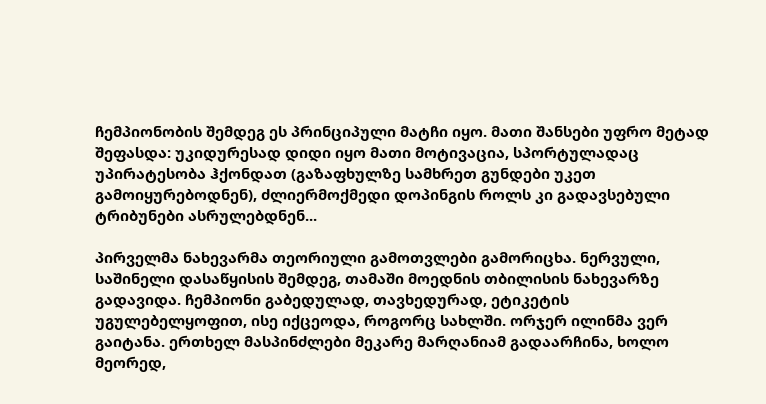ჩემპიონობის შემდეგ ეს პრინციპული მატჩი იყო. მათი შანსები უფრო მეტად შეფასდა: უკიდურესად დიდი იყო მათი მოტივაცია, სპორტულადაც უპირატესობა ჰქონდათ (გაზაფხულზე სამხრეთ გუნდები უკეთ გამოიყურებოდნენ), ძლიერმოქმედი დოპინგის როლს კი გადავსებული ტრიბუნები ასრულებდნენ...

პირველმა ნახევარმა თეორიული გამოთვლები გამორიცხა. ნერვული, საშინელი დასაწყისის შემდეგ, თამაში მოედნის თბილისის ნახევარზე გადავიდა. ჩემპიონი გაბედულად, თავხედურად, ეტიკეტის უგულებელყოფით, ისე იქცეოდა, როგორც სახლში. ორჯერ ილინმა ვერ გაიტანა. ერთხელ მასპინძლები მეკარე მარღანიამ გადაარჩინა, ხოლო მეორედ,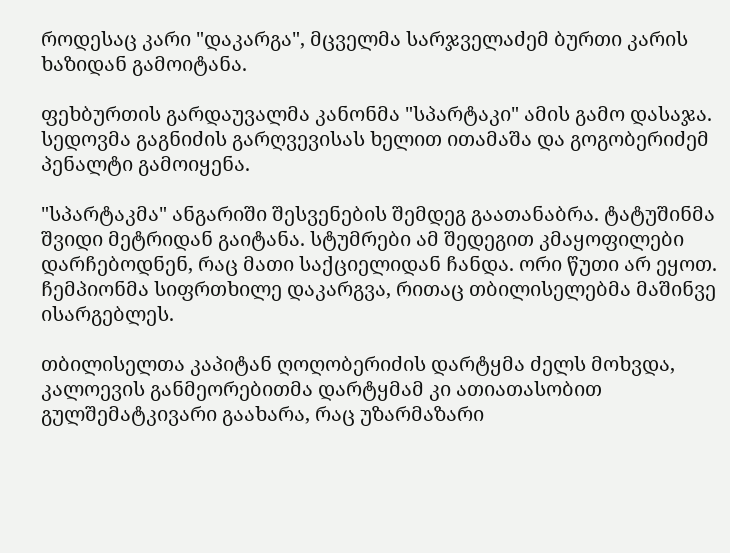როდესაც კარი "დაკარგა", მცველმა სარჯველაძემ ბურთი კარის ხაზიდან გამოიტანა.

ფეხბურთის გარდაუვალმა კანონმა "სპარტაკი" ამის გამო დასაჯა. სედოვმა გაგნიძის გარღვევისას ხელით ითამაშა და გოგობერიძემ პენალტი გამოიყენა.

"სპარტაკმა" ანგარიში შესვენების შემდეგ გაათანაბრა. ტატუშინმა შვიდი მეტრიდან გაიტანა. სტუმრები ამ შედეგით კმაყოფილები დარჩებოდნენ, რაც მათი საქციელიდან ჩანდა. ორი წუთი არ ეყოთ. ჩემპიონმა სიფრთხილე დაკარგვა, რითაც თბილისელებმა მაშინვე ისარგებლეს.

თბილისელთა კაპიტან ღოღობერიძის დარტყმა ძელს მოხვდა, კალოევის განმეორებითმა დარტყმამ კი ათიათასობით გულშემატკივარი გაახარა, რაც უზარმაზარი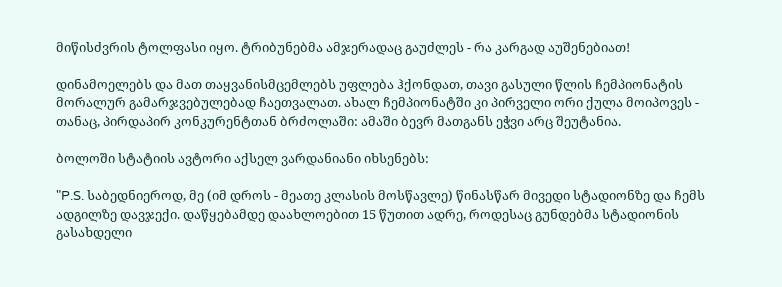მიწისძვრის ტოლფასი იყო. ტრიბუნებმა ამჯერადაც გაუძლეს - რა კარგად აუშენებიათ!

დინამოელებს და მათ თაყვანისმცემლებს უფლება ჰქონდათ, თავი გასული წლის ჩემპიონატის მორალურ გამარჯვებულებად ჩაეთვალათ. ახალ ჩემპიონატში კი პირველი ორი ქულა მოიპოვეს - თანაც, პირდაპირ კონკურენტთან ბრძოლაში: ამაში ბევრ მათგანს ეჭვი არც შეუტანია.

ბოლოში სტატიის ავტორი აქსელ ვარდანიანი იხსენებს:

"P.S. საბედნიეროდ, მე (იმ დროს - მეათე კლასის მოსწავლე) წინასწარ მივედი სტადიონზე და ჩემს ადგილზე დავჯექი. დაწყებამდე დაახლოებით 15 წუთით ადრე, როდესაც გუნდებმა სტადიონის გასახდელი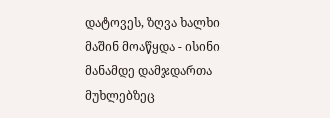დატოვეს, ზღვა ხალხი მაშინ მოაწყდა - ისინი მანამდე დამჯდართა მუხლებზეც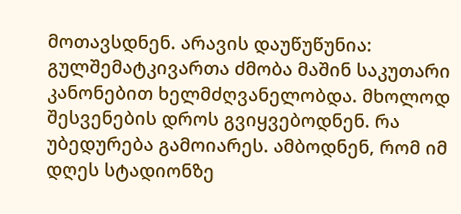მოთავსდნენ. არავის დაუწუწუნია: გულშემატკივართა ძმობა მაშინ საკუთარი კანონებით ხელმძღვანელობდა. მხოლოდ შესვენების დროს გვიყვებოდნენ. რა უბედურება გამოიარეს. ამბოდნენ, რომ იმ დღეს სტადიონზე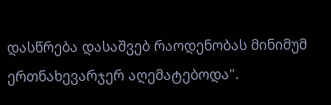დასწრება დასაშვებ რაოდენობას მინიმუმ ერთნახევარჯერ აღემატებოდა".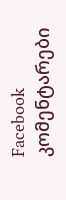Facebook კომენტარები